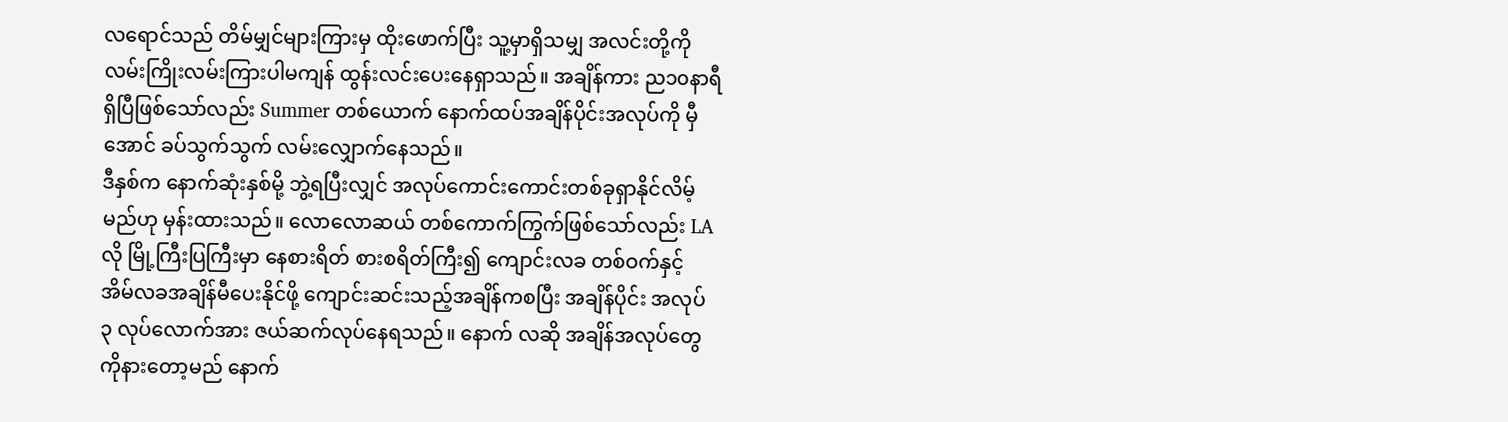လရောင်သည် တိမ်မျှင်များကြားမှ ထိုးဖောက်ပြီး သူ့မှာရှိသမျှ အလင်းတို့ကို လမ်းကြိုးလမ်းကြားပါမကျန် ထွန်းလင်းပေးနေရှာသည်။ အချိန်ကား ည၁၀နာရီရှိပြီဖြစ်သော်လည်း Summer တစ်ယောက် နောက်ထပ်အချိန်ပိုင်းအလုပ်ကို မှီအောင် ခပ်သွက်သွက် လမ်းလျှောက်နေသည်။
ဒီနှစ်က နောက်ဆုံးနှစ်မို့ ဘွဲ့ရပြီးလျှင် အလုပ်ကောင်းကောင်းတစ်ခုရှာနိုင်လိမ့်မည်ဟု မှန်းထားသည်။ လောလောဆယ် တစ်ကောက်ကြွက်ဖြစ်သော်လည်း LA လို မြို့ကြီးပြကြီးမှာ နေစားရိတ် စားစရိတ်ကြီး၍ ကျောင်းလခ တစ်ဝက်နှင့် အိမ်လခအချိန်မီပေးနိုင်ဖို့ ကျောင်းဆင်းသည့်အချိန်ကစပြီး အချိန်ပိုင်း အလုပ် ၃ လုပ်လောက်အား ဇယ်ဆက်လုပ်နေရသည်။ နောက် လဆို အချိန်အလုပ်တွေကိုနားတော့မည် နောက်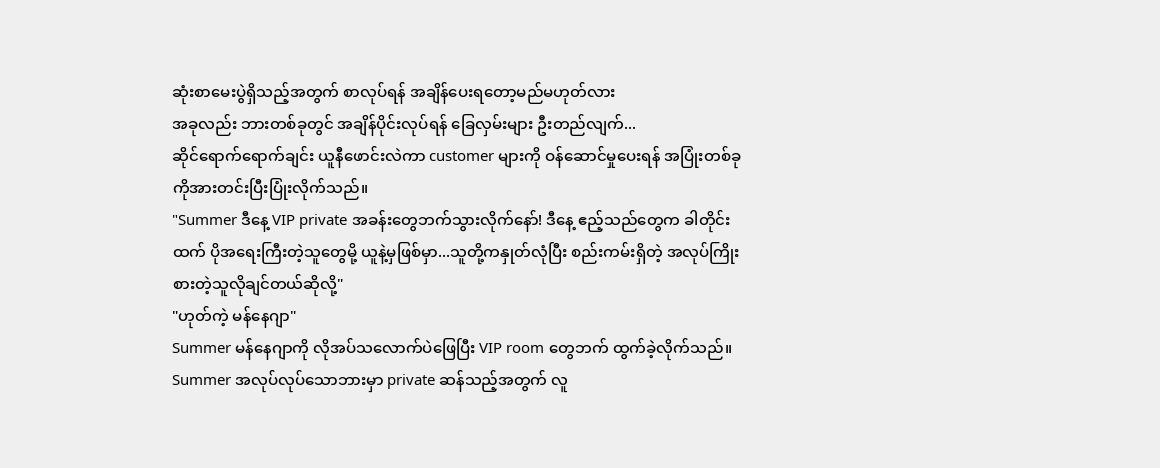ဆုံးစာမေးပွဲရှိသည့်အတွက် စာလုပ်ရန် အချိန်ပေးရတော့မည်မဟုတ်လား
အခုလည်း ဘားတစ်ခုတွင် အချိန်ပိုင်းလုပ်ရန် ခြေလှမ်းများ ဦးတည်လျက်...
ဆိုင်ရောက်ရောက်ချင်း ယူနီဖောင်းလဲကာ customer များကို ဝန်ဆောင်မှုပေးရန် အပြုံးတစ်ခုကိုအားတင်းပြီးပြုံးလိုက်သည်။
"Summer ဒီနေ့ VIP private အခန်းတွေဘက်သွားလိုက်နော်! ဒီနေ့ ဧည့်သည်တွေက ခါတိုင်းထက် ပိုအရေးကြီးတဲ့သူတွေမို့ ယူနဲ့မှဖြစ်မှာ...သူတို့ကနှုတ်လုံပြီး စည်းကမ်းရှိတဲ့ အလုပ်ကြိုးစားတဲ့သူလိုချင်တယ်ဆိုလို့"
"ဟုတ်ကဲ့ မန်နေဂျာ"
Summer မန်နေဂျာကို လိုအပ်သလောက်ပဲဖြေပြီး VIP room တွေဘက် ထွက်ခဲ့လိုက်သည်။ Summer အလုပ်လုပ်သောဘားမှာ private ဆန်သည့်အတွက် လူ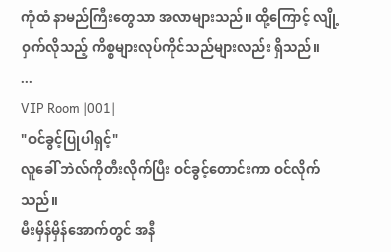ကုံထံ နာမည်ကြီးတွေသာ အလာများသည်။ ထို့ကြောင့် လျို့ဝှက်လိုသည့် ကိစ္စများလုပ်ကိုင်သည်များလည်း ရှိသည်။
...
VIP Room |001|
"ဝင်ခွင့်ပြုပါရှင့်"
လူခေါ် ဘဲလ်ကိုတီးလိုက်ပြီး ဝင်ခွင့်တောင်းကာ ဝင်လိုက်သည်။
မီးမှိန်မှိန်အောက်တွင် အနီ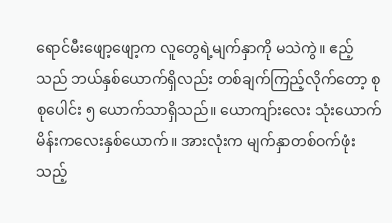ရောင်မီးဖျော့ဖျော့က လူတွေရဲ့မျက်နှာကို မသဲကွဲ။ ဧည့်သည် ဘယ်နှစ်ယောက်ရှိလည်း တစ်ချက်ကြည့်လိုက်တော့ စုစုပေါင်း ၅ ယောက်သာရှိသည်။ ယောကျာ်းလေး သုံးယောက် မိန်းကလေးနှစ်ယောက်။ အားလုံးက မျက်နှာတစ်ဝက်ဖုံးသည့်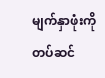မျက်နှာဖုံးကို တပ်ဆင်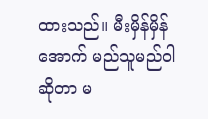ထားသည်။ မီးမှိန်မှိန်အောက် မည်သူမည်ဝါဆိုတာ မ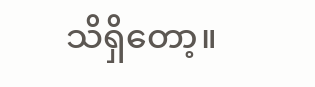သိရှိတော့။